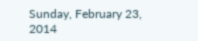Sunday, February 23, 2014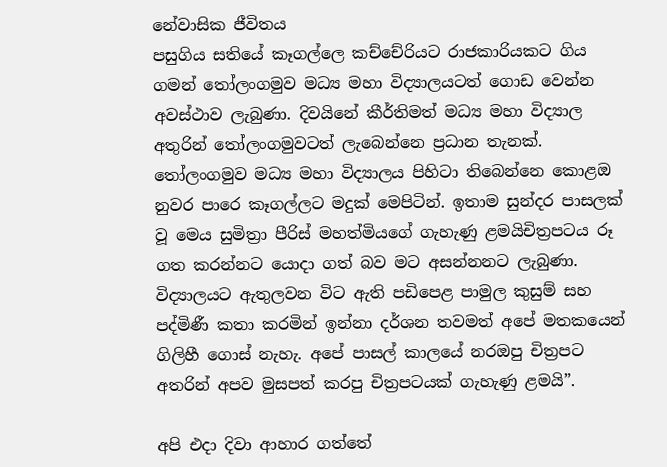නේවාසික ජීවිතය
පසුගිය සතියේ කෑගල්ලෙ කච්චේරියට රාජකාරියකට ගිය ගමන් තෝලංගමුව මධ්‍ය මහා විද්‍යාලයටත් ගොඩ වෙන්න අවස්ථාව ලැබුණා. දිවයිනේ කීර්තිමත් මධ්‍ය මහා විද්‍යාල අතුරින් තෝලංගමුවටත් ලැබෙන්නෙ ප්‍රධාන තැනක්. තෝලංගමුව මධ්‍ය මහා විද්‍යාලය පිහිටා තිබෙන්නෙ කොළඔ නුවර පාරෙ කෑගල්ලට මදුක් මෙපිටින්. ඉතාම සුන්දර පාසලක් වූ මෙය සුමිත්‍රා පීරිස් මහත්මියගේ ගැහැණු ළමයිචිත්‍රපටය රූ ගත කරන්නට යොදා ගත් බව මට අසන්නනට ලැබුණා. විද්‍යාලයට ඇතුලවන විට ඇති පඩිපෙළ පාමුල කුසුම් සහ පද්මිණී කතා කරමින් ඉන්නා දර්ශන තවමත් අපේ මතකයෙන් ගිලිහී ගොස් නැහැ. අපේ පාසල් කාලයේ නරඔපු චිත්‍රපට අතරින් අපව මුසපත් කරපු චිත්‍රපටයක් ගැහැණු ළමයි”.

අපි එදා දිවා ආහාර ගත්තේ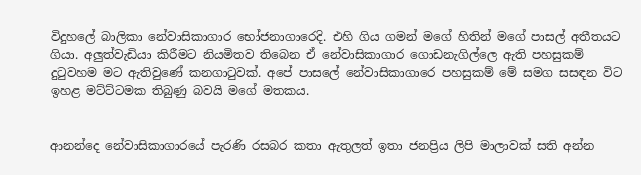විදුහලේ බාලිකා නේවාසිකාගාර භෝජනාගාරෙදි. එහි ගිය ගමන් මගේ හිතින් මගේ පාසල් අතීතයට ගියා. අලුත්වැඩියා කිරීමට නියමිතව තිබෙන ඒ නේවාසිකාගාර ගොඩනැගිල්ලෙ ඇති පහසුකම් දුටුවහම මට ඇතිවුණේ කනගාටුවක්. අපේ පාසලේ නේවාසිකාගාරෙ පහසුකම් මේ සමග සසඳන විට ඉහළ මට්ට්ටමක තිබුණු බවයි මගේ මතකය.


ආනන්දෙ නේවාසිකාගාරයේ පැරණි රසබර කතා ඇතුලත් ඉතා ජනප්‍රිය ලිපි මාලාවක් සති අන්න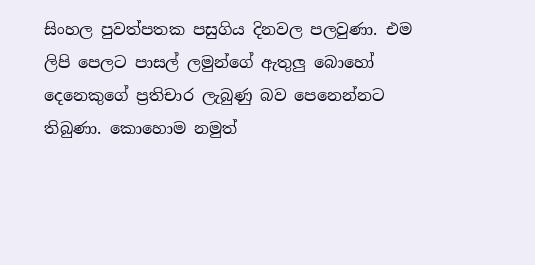සිංහල පුවත්පතක පසුගිය දිනවල පලවුණා. එම ලිපි පෙලට පාසල් ලමුන්ගේ ඇතුලු බොහෝ දෙනෙකුගේ ප්‍රතිචාර ලැබුණු බව පෙනෙන්නට තිබුණා. කොහොම නමුත්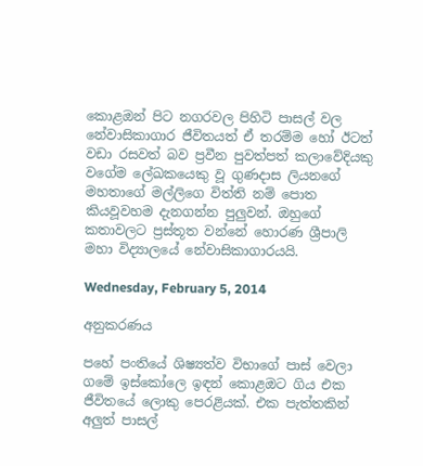කොළඔන් පිට නගරවල පිහිටි පාසල් වල නේවාසිකාගාර ජීවිතයත් ඒ තරම්ම හෝ ඊටත් වඩා රසවත් බව ප්‍රවීන පුවත්පත් කලාවේදියකු වගේම ලේඛකයෙකු වූ ගුණදාස ලියනගේ මහතාගේ මල්ලිගෙ විත්ති නම් පොත කියවූවහම දැනගන්න පුලුවන්. ඔහුගේ කතාවලට ප්‍රස්තූත වන්නේ හොරණ ශ්‍රීපාලි මහා විද්‍යාලයේ නේවාසිකාගාරයයි.

Wednesday, February 5, 2014

අනුකරණය

පහේ පංතියේ ශිෂ්‍යත්ව විභාගේ පාස් වෙලා ගමේ ඉස්කෝලෙ ඉඳන් කොළඔට ගිය එක ජීවිතයේ ලොකු පෙරළියක්. එක පැත්තකින් අලුත් පාසල්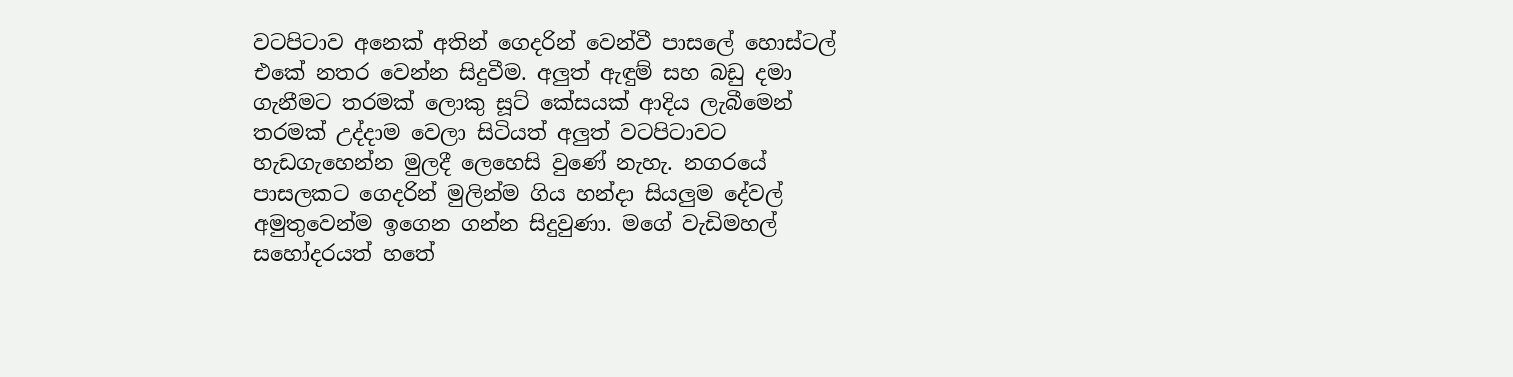වටපිටාව අනෙක් අතින් ගෙදරින් වෙන්වී පාසලේ හොස්ටල් එකේ නතර වෙන්න සිදුවීම. අලුත් ඇඳුම් සහ බඩු දමා ගැනීමට තරමක් ලොකු සූට් කේසයක් ආදිය ලැබීමෙන් තරමක් උද්දාම වෙලා සිටියත් අලුත් වටපිටාවට හැඩගැහෙන්න මුලදී ලෙහෙසි වුණේ නැහැ. නගරයේ පාසලකට ගෙදරින් මුලින්ම ගිය හන්දා සියලුම දේවල් අමුතුවෙන්ම ඉගෙන ගන්න සිදුවුණා. මගේ වැඩිමහල් සහෝදරයත් හතේ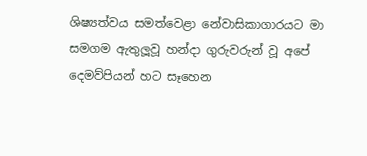ශිෂ්‍යත්වය සමත්වෙළා නේවාසිකාගාරයට මා සමගම ඇතුලූවූ හන්දා ගුරුවරුන් වූ අපේ දෙමව්පියන් හට සෑහෙන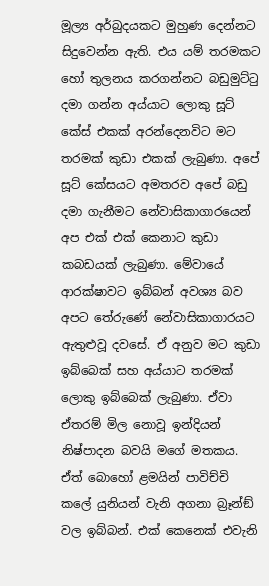මූල්‍ය අර්බුදයකට මුහුණ දෙන්නට සිදුවෙන්න ඇති. එය යම් තරමකට හෝ තුලනය කරගන්නට බඩුමුට්ටු දමා ගන්න අය්යාට ලොකු සූට් කේස් එකක් අරන්දෙනවිට මට තරමක් කුඩා එකක් ලැබුණා. අපේ සූට් කේසයට අමතරව අපේ බඩු දමා ගැනීමට නේවාසිකාගාරයෙන් අප එක් එක් කෙනාට කුඩා කබඩයක් ලැබුණා. මේවායේ ආරක්ෂාවට ඉබ්බන් අවශ්‍ය බව අපට තේරුණේ නේවාසිකාගාරයට ඇතුළුවූ දවසේ. ඒ අනුව මට කුඩා ඉබ්බෙක් සහ අය්යාට තරමක් ලොකු ඉබ්බෙක් ලැබුණා. ඒවා ඒතරම් මිල නොවූ ඉන්දියන් නිෂ්පාදන බවයි මගේ මතකය. ඒත් බොහෝ ළමයින් පාවිච්චි කලේ යුනියන් වැනි අගනා බ්‍රෑන්ඞ් වල ඉබ්බන්. එක් කෙනෙක් එවැනි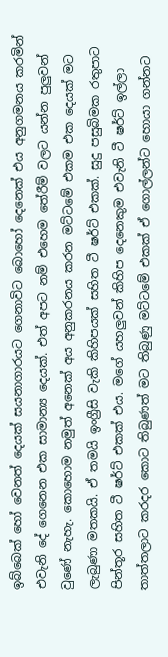ඉබ්බෙක් හෝ වෙනත් දෙයක් සයනාගාරයට ගෙනාවිට බොහෝ දෙනෙක් එය අනුගමනය කරමින් එවැනි දේ ගෙනෙන එක සාමාන්‍ය දෙයක්. එත් අපට නම් එහෙම තේරීම් වලට යන්න පුලුවන් වුණේ නැහැ. කොහොම නමුත් අනෙක් අය අනුකරනය කරන මට්ටමේ එකම එක දෙයක් මට ලැබුණා මතකයි. ඒ තමයි ඉංග්‍රීසි වැකි කිහිපයක් සහිත ටී ෂර්ට් එකක්. සුදු පසුබිමක රතුපාට පින්තූර සහිත ටී ෂර්ට් එකක් එය. මගේ යහලුවන් කිහිප දෙනෙකුම එවැනි ටී ෂර්ට් ඉල්ලා තාත්තලාට කරදර කොට තිබුණත් මට තිබුණු මට්ටමේ එකක් ඒ ගොල්ලන්ට හොයා ගන්නට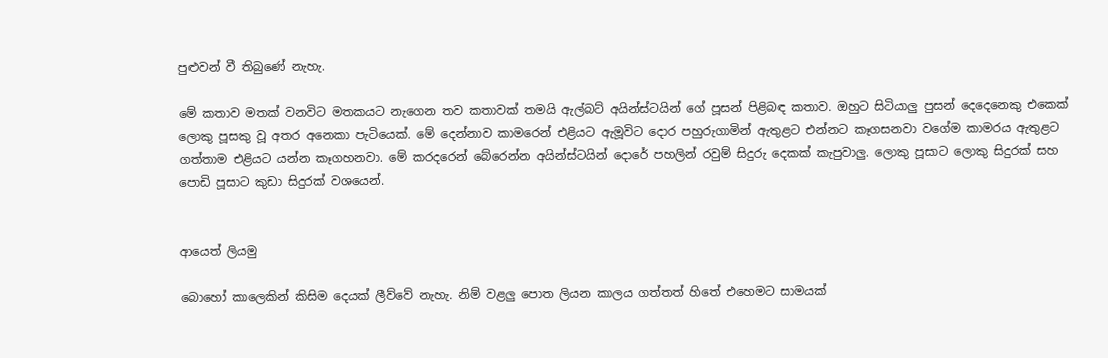පුළුවන් වී තිබුණේ නැහැ.

මේ කතාව මතක් වනවිට මතකයට නැගෙන තව කතාවක් තමයි ඇල්බට් අයින්ස්ටයින් ගේ පූසන් පිළිබඳ කතාව. ඔහුට සිටියාලු පුසන් දෙදෙනෙකු එකෙක් ලොකු පූසකු වූ අතර අනෙකා පැටියෙක්. මේ දෙන්නාව කාමරෙන් එළියට ඇමූවිට දොර පහුරුගාමින් ඇතුළට එන්නට කෑගසනවා වගේම කාමරය ඇතුළට ගත්තාම එළියට යන්න කෑගහනවා. මේ කරදරෙන් බේරෙන්න අයින්ස්ටයින් දොරේ පහලින් රවුම් සිදුරු දෙකක් කැපුවාලු. ලොකු පූසාට ලොකු සිදුරක් සහ පොඩි පූසාට කුඩා සිදුරක් වශයෙන්.


ආයෙත් ලියමු

බොහෝ කාලෙකින් කිසිම දෙයක් ලීව්වේ නැහැ. නිම් වළලු පොත ලියන කාලය ගත්තත් හිතේ එහෙමට සාමයක්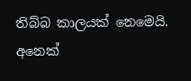තිබ්බ කාලයක් නෙමෙයි. අනෙක්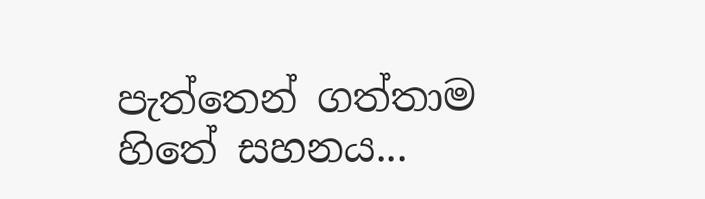පැත්තෙන් ගත්තාම හිතේ සහනය...